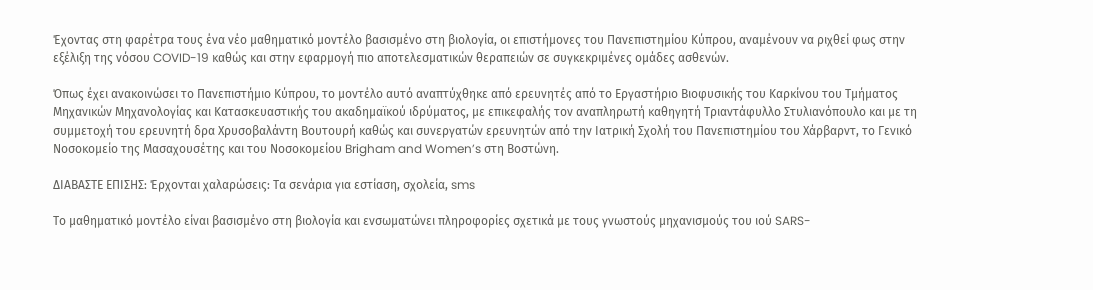Έχοντας στη φαρέτρα τους ένα νέο μαθηματικό μοντέλο βασισμένο στη βιολογία, οι επιστήμονες του Πανεπιστημίου Κύπρου, αναμένουν να ριχθεί φως στην εξέλιξη της νόσου COVID-19 καθώς και στην εφαρμογή πιο αποτελεσματικών θεραπειών σε συγκεκριμένες ομάδες ασθενών.

Όπως έχει ανακοινώσει το Πανεπιστήμιο Κύπρου, το μοντέλο αυτό αναπτύχθηκε από ερευνητές από το Εργαστήριο Βιοφυσικής του Καρκίνου του Τμήματος Μηχανικών Μηχανολογίας και Κατασκευαστικής του ακαδημαϊκού ιδρύματος, με επικεφαλής τον αναπληρωτή καθηγητή Τριαντάφυλλο Στυλιανόπουλο και με τη συμμετοχή του ερευνητή δρα Χρυσοβαλάντη Βουτουρή καθώς και συνεργατών ερευνητών από την Ιατρική Σχολή του Πανεπιστημίου του Χάρβαρντ, το Γενικό Νοσοκομείο της Μασαχουσέτης και του Νοσοκομείου Brigham and Women’s στη Βοστώνη.

ΔΙΑΒΑΣΤΕ ΕΠΙΣΗΣ: Έρχονται χαλαρώσεις: Τα σενάρια για εστίαση, σχολεία, sms

Το μαθηματικό μοντέλο είναι βασισμένο στη βιολογία και ενσωματώνει πληροφορίες σχετικά με τους γνωστούς μηχανισμούς του ιού SARS-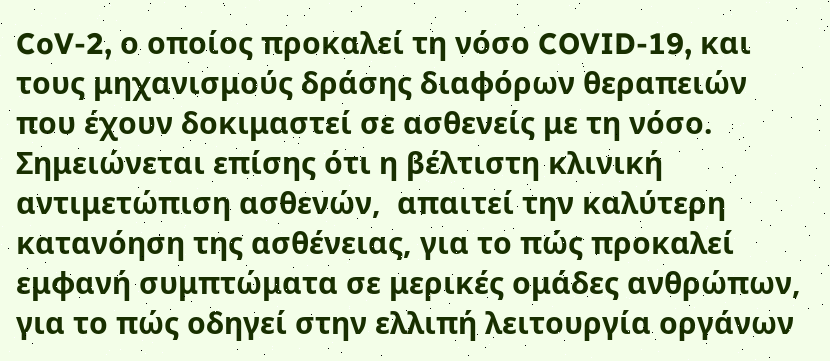CoV-2, ο οποίος προκαλεί τη νόσο COVID-19, και τους μηχανισμούς δράσης διαφόρων θεραπειών που έχουν δοκιμαστεί σε ασθενείς με τη νόσο. Σημειώνεται επίσης ότι η βέλτιστη κλινική αντιμετώπιση ασθενών,  απαιτεί την καλύτερη κατανόηση της ασθένειας, για το πώς προκαλεί εμφανή συμπτώματα σε μερικές ομάδες ανθρώπων, για το πώς οδηγεί στην ελλιπή λειτουργία οργάνων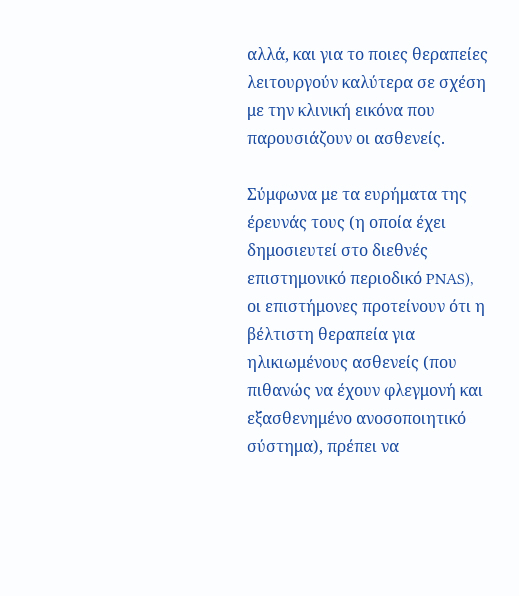αλλά, και για το ποιες θεραπείες λειτουργούν καλύτερα σε σχέση με την κλινική εικόνα που παρουσιάζουν οι ασθενείς.

Σύμφωνα με τα ευρήματα της έρευνάς τους (η οποία έχει δημοσιευτεί στο διεθνές επιστημονικό περιοδικό PNAS), οι επιστήμονες προτείνουν ότι η βέλτιστη θεραπεία για ηλικιωμένους ασθενείς (που πιθανώς να έχουν φλεγμονή και εξασθενημένο ανοσοποιητικό  σύστημα), πρέπει να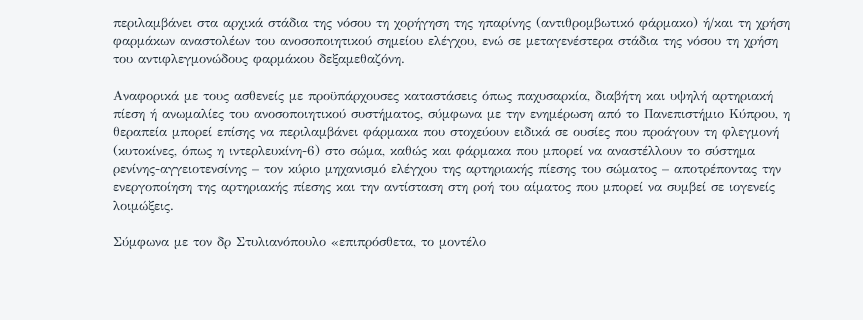περιλαμβάνει στα αρχικά στάδια της νόσου τη χορήγηση της ηπαρίνης (αντιθρομβωτικό φάρμακο) ή/και τη χρήση φαρμάκων αναστολέων του ανοσοποιητικού σημείου ελέγχου, ενώ σε μεταγενέστερα στάδια της νόσου τη χρήση του αντιφλεγμονώδους φαρμάκου δεξαμεθαζόνη.

Αναφορικά με τους ασθενείς με προϋπάρχουσες καταστάσεις όπως παχυσαρκία, διαβήτη και υψηλή αρτηριακή πίεση ή ανωμαλίες του ανοσοποιητικού συστήματος, σύμφωνα με την ενημέρωση από το Πανεπιστήμιο Κύπρου, η θεραπεία μπορεί επίσης να περιλαμβάνει φάρμακα που στοχεύουν ειδικά σε ουσίες που προάγουν τη φλεγμονή (κυτοκίνες, όπως η ιντερλευκίνη-6) στο σώμα, καθώς και φάρμακα που μπορεί να αναστέλλουν το σύστημα ρενίνης-αγγειοτενσίνης – τον κύριο μηχανισμό ελέγχου της αρτηριακής πίεσης του σώματος – αποτρέποντας την ενεργοποίηση της αρτηριακής πίεσης και την αντίσταση στη ροή του αίματος που μπορεί να συμβεί σε ιογενείς λοιμώξεις.

Σύμφωνα με τον δρ Στυλιανόπουλο «επιπρόσθετα, το μοντέλο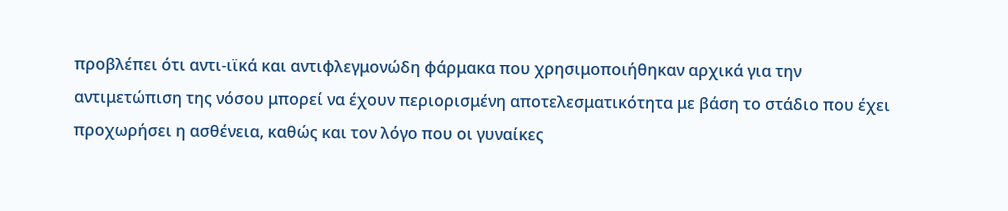προβλέπει ότι αντι-ιϊκά και αντιφλεγμονώδη φάρμακα που χρησιμοποιήθηκαν αρχικά για την αντιμετώπιση της νόσου μπορεί να έχουν περιορισμένη αποτελεσματικότητα με βάση το στάδιο που έχει προχωρήσει η ασθένεια, καθώς και τον λόγο που οι γυναίκες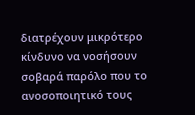διατρέχουν μικρότερο κίνδυνο να νοσήσουν σοβαρά παρόλο που το ανοσοποιητικό τους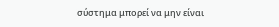σύστημα μπορεί να μην είναι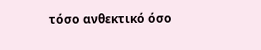τόσο ανθεκτικό όσο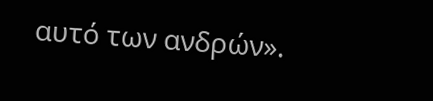αυτό των ανδρών».